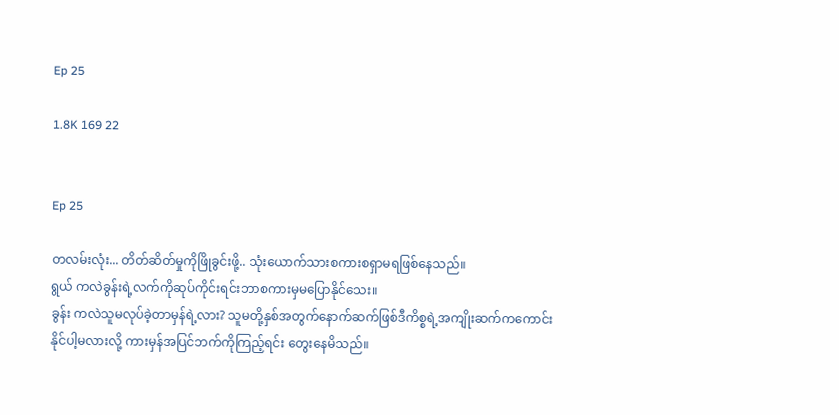Ep 25

1.8K 169 22


Ep 25

တလမ်းလုံး... တိတ်ဆိတ်မှုကိုဖြိုခွင်းဖို့.. သုံးယောက်သားစကားစရှာမရဖြစ်နေသည်။
ရွယ် ကလဲခွန်းရဲ့လက်ကိုဆုပ်ကိုင်းရင်းဘာစကားမှမပြောနိုင်သေး။
ခွန်း ကလဲသူမလုပ်ခဲ့တာမှန်ရဲ့လား? သူမတို့နှစ်အတွက်နောက်ဆက်ဖြစ်ဒီကိစ္စရဲ့အကျိုးဆက်ကကောင်းနိုင်ပါ့မလားလို့ ကားမှန်အပြင်ဘက်ကိုကြည့်ရင်း တွေးနေမိသည်။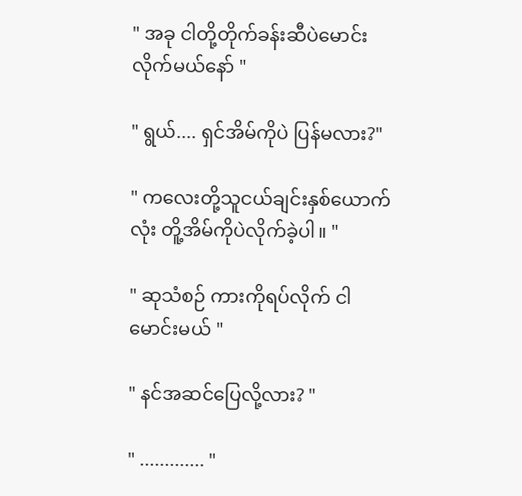" အခု ငါတို့တိုက်ခန်းဆီပဲမောင်းလိုက်မယ်နော် "

" ရွယ်.... ရှင်အိမ်ကိုပဲ ပြန်မလား?"

" ကလေးတို့သူငယ်ချင်းနှစ်ယောက်လုံး တိူ့အိမ်ကိုပဲလိုက်ခဲ့ပါ။ "

" ဆုသံစဉ် ကားကိုရပ်လိုက် ငါမောင်းမယ် "

" နင်အဆင်ပြေလို့လား? "

" ............. "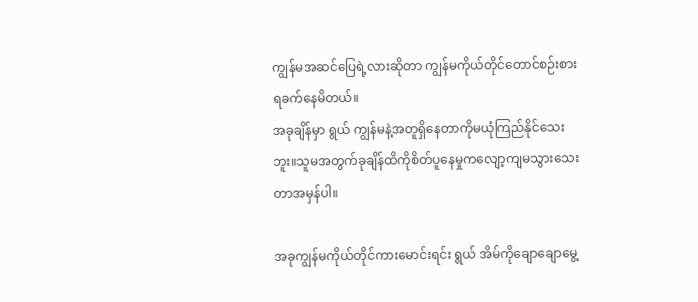ကျွန်မအဆင်ပြေရဲ့လားဆိုတာ ကျွန်မကိုယ်တိုင်တောင်စဉ်းစားရခက်နေမိတယ်။
အခုချိန်မှာ ရွယ် ကျွန်မနဲ့အတူရှိနေတာကိုမယုံကြည်နိုင်သေးဘူး။သူမအတွက်ခုချိန်ထိကိုစိတ်ပူနေမှုကလျော့ကျမသွားသေးတာအမှန်ပါ။

အခုကျွန်မကိုယ်တိုင်ကားမောင်းရင်း ရွယ် အိမ်ကိုချောချောမွေ့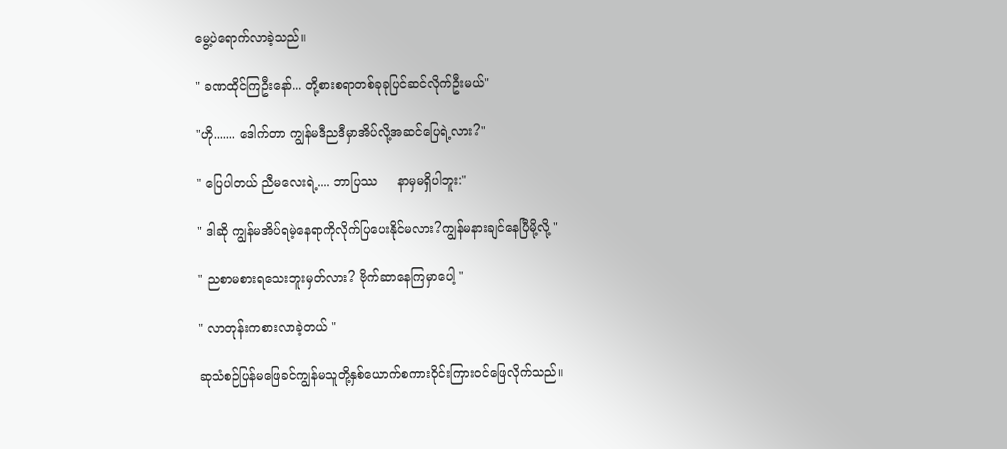မွေ့ပဲရောက်လာခဲ့သည်။

" ခဏထိုင်ကြဦးနော်... တို့စားစရာတစ်ခုခုပြင်ဆင်လိုက်ဦးမယ်"

"ဟို....... ဒေါက်တာ ကျွန်မဒီညဒီမှာအိပ်လို့အဆင်ပြေရဲ့လား?"

" ပြေပါတယ် ညီမလေးရဲ့.... ဘာပြဿ     နာမှမရှိပါဘူး:"

" ဒါဆို ကျွန်မအိပ်ရမဲ့နေရာကိုလိုက်ပြပေးနိုင်မလား?ကျွန်မနားချင်နေပြီမို့လို့ "

" ညစာမစားရသေးဘူးမှတ်လား? ဗိုက်ဆာနေကြမှာပေါ့ "

" လာတုန်းကစားလာခဲ့တယ် "

ဆုသံစဉ်ပြန်မဖြေခင်ကျွန်မသူတို့နှစ်ယောက်စကားဝိုင်းကြားဝင်ဖြေလိုက်သည်။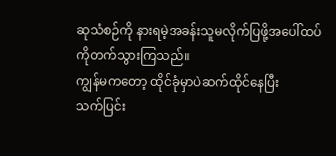ဆုသံစဉ်ကို နားရမဲ့အခန်းသူမလိုက်ပြဖို့အပေါ်ထပ်ကိုတက်သွားကြသည်။
ကျွန်မကတော့ ထိုင်ခုံမှာပဲဆက်ထိုင်နေပြီး
သက်ပြင်း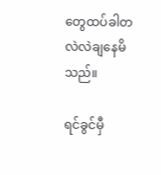တွေထပ်ခါတလဲလဲချနေမိသည်။

ရင်ခွင်မှီ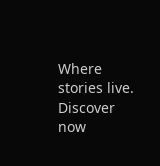Where stories live. Discover now